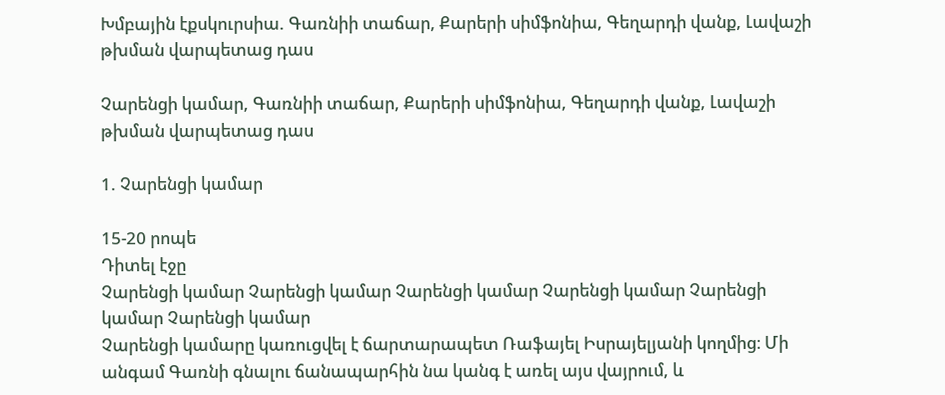Խմբային էքսկուրսիա. Գառնիի տաճար, Քարերի սիմֆոնիա, Գեղարդի վանք, Լավաշի թխման վարպետաց դաս

Չարենցի կամար, Գառնիի տաճար, Քարերի սիմֆոնիա, Գեղարդի վանք, Լավաշի թխման վարպետաց դաս

1. Չարենցի կամար

15-20 րոպե
Դիտել էջը
Չարենցի կամար Չարենցի կամար Չարենցի կամար Չարենցի կամար Չարենցի կամար Չարենցի կամար
Չարենցի կամարը կառուցվել է ճարտարապետ Ռաֆայել Իսրայելյանի կողմից։ Մի անգամ Գառնի գնալու ճանապարհին նա կանգ է առել այս վայրում, և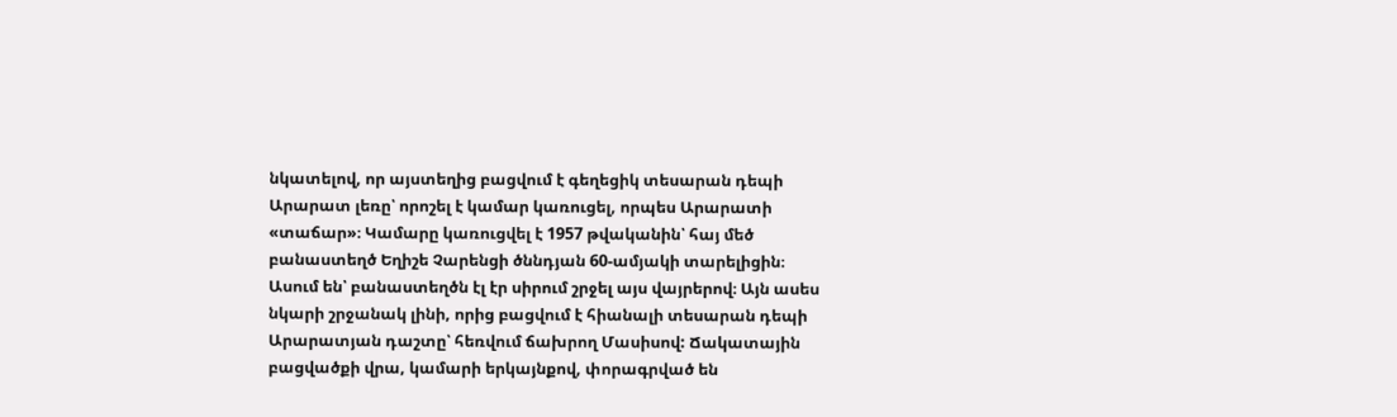նկատելով, որ այստեղից բացվում է գեղեցիկ տեսարան դեպի Արարատ լեռը՝ որոշել է կամար կառուցել, որպես Արարատի «տաճար»։ Կամարը կառուցվել է 1957 թվականին՝ հայ մեծ բանաստեղծ Եղիշե Չարենցի ծննդյան 60-ամյակի տարելիցին։ Ասում են՝ բանաստեղծն էլ էր սիրում շրջել այս վայրերով։ Այն ասես նկարի շրջանակ լինի, որից բացվում է հիանալի տեսարան դեպի Արարատյան դաշտը՝ հեռվում ճախրող Մասիսով: Ճակատային բացվածքի վրա, կամարի երկայնքով, փորագրված են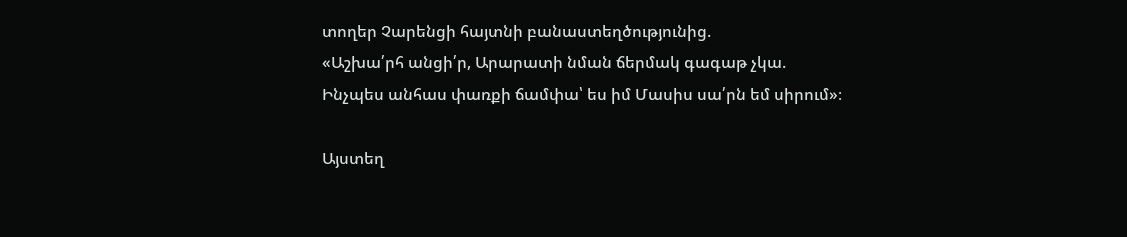տողեր Չարենցի հայտնի բանաստեղծությունից.
«Աշխա՛րհ անցի՛ր, Արարատի նման ճերմակ գագաթ չկա.
Ինչպես անհաս փառքի ճամփա՝ ես իմ Մասիս սա՛րն եմ սիրում»։

Այստեղ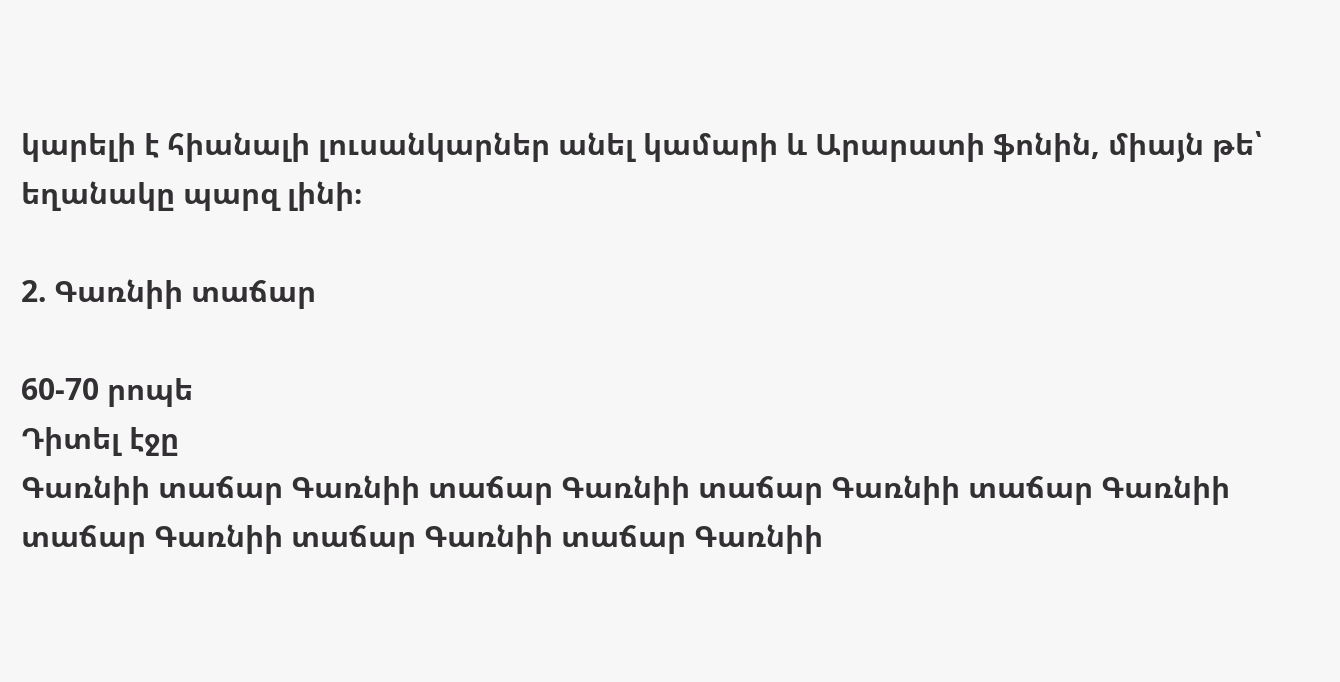կարելի է հիանալի լուսանկարներ անել կամարի և Արարատի ֆոնին, միայն թե՝ եղանակը պարզ լինի։

2. Գառնիի տաճար

60-70 րոպե
Դիտել էջը
Գառնիի տաճար Գառնիի տաճար Գառնիի տաճար Գառնիի տաճար Գառնիի տաճար Գառնիի տաճար Գառնիի տաճար Գառնիի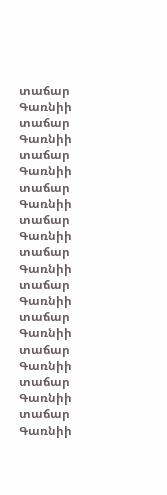տաճար Գառնիի տաճար Գառնիի տաճար Գառնիի տաճար Գառնիի տաճար Գառնիի տաճար Գառնիի տաճար Գառնիի տաճար Գառնիի տաճար Գառնիի տաճար Գառնիի տաճար Գառնիի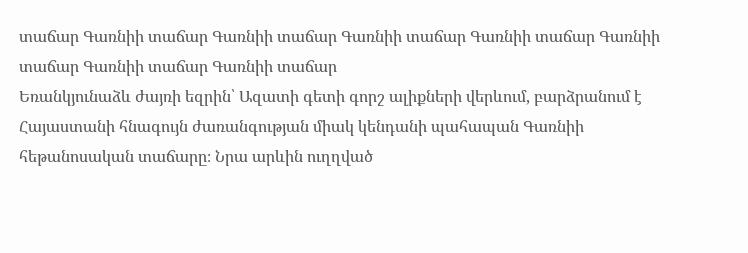տաճար Գառնիի տաճար Գառնիի տաճար Գառնիի տաճար Գառնիի տաճար Գառնիի տաճար Գառնիի տաճար Գառնիի տաճար
Եռանկյունաձև ժայռի եզրին՝ Ազատի գետի գորշ ալիքների վերևում, բարձրանում է Հայաստանի հնագույն ժառանգության միակ կենդանի պահապան Գառնիի հեթանոսական տաճարը։ Նրա արևին ուղղված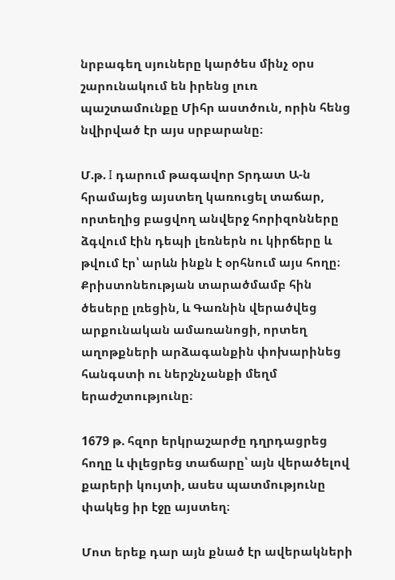նրբագեղ սյուները կարծես մինչ օրս շարունակում են իրենց լուռ պաշտամունքը Միհր աստծուն, որին հենց նվիրված էր այս սրբարանը։

Մ.թ. I դարում թագավոր Տրդատ Ա-ն հրամայեց այստեղ կառուցել տաճար, որտեղից բացվող անվերջ հորիզոնները ձգվում էին դեպի լեռներն ու կիրճերը և թվում էր՝ արևն ինքն է օրհնում այս հողը։ Քրիստոնեության տարածմամբ հին ծեսերը լռեցին, և Գառնին վերածվեց արքունական ամառանոցի, որտեղ աղոթքների արձագանքին փոխարինեց հանգստի ու ներշնչանքի մեղմ երաժշտությունը։

1679 թ. հզոր երկրաշարժը դղրդացրեց հողը և փլեցրեց տաճարը՝ այն վերածելով քարերի կույտի, ասես պատմությունը փակեց իր էջը այստեղ։

Մոտ երեք դար այն քնած էր ավերակների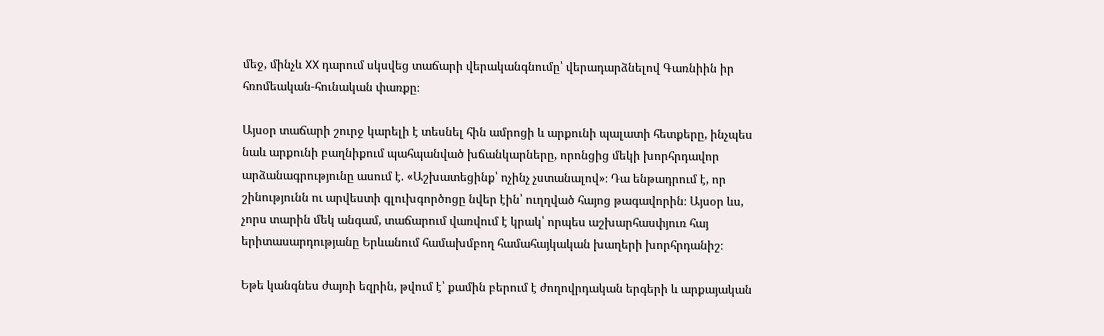մեջ, մինչև XX դարում սկսվեց տաճարի վերականգնումը՝ վերադարձնելով Գառնիին իր հռոմեական‑հունական փառքը։

Այսօր տաճարի շուրջ կարելի է տեսնել հին ամրոցի և արքունի պալատի հետքերը, ինչպես նաև արքունի բաղնիքում պահպանված խճանկարները, որոնցից մեկի խորհրդավոր արձանագրությունը ասում է. «Աշխատեցինք՝ ոչինչ չստանալով»։ Դա ենթադրում է, որ շինությունն ու արվեստի գլուխգործոցը նվեր էին՝ ուղղված հայոց թագավորին։ Այսօր ևս, չորս տարին մեկ անգամ, տաճարում վառվում է կրակ՝ որպես աշխարհասփյուռ հայ երիտասարդությանը Երևանում համախմբող համահայկական խաղերի խորհրդանիշ։

Եթե կանգնես ժայռի եզրին, թվում է՝ քամին բերում է ժողովրդական երգերի և արքայական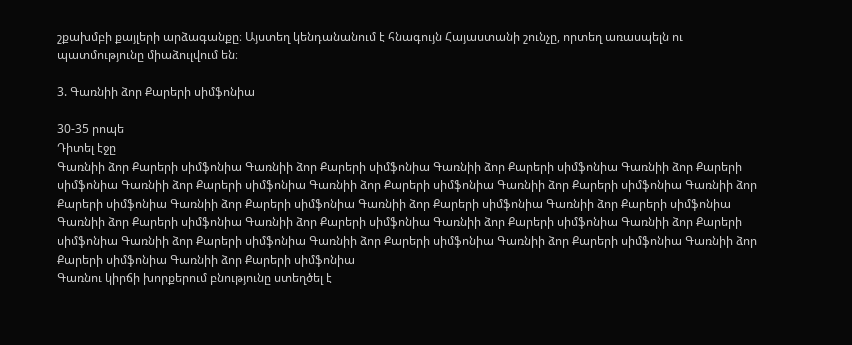շքախմբի քայլերի արձագանքը։ Այստեղ կենդանանում է հնագույն Հայաստանի շունչը, որտեղ առասպելն ու պատմությունը միաձուլվում են։

3. Գառնիի ձոր Քարերի սիմֆոնիա

30-35 րոպե
Դիտել էջը
Գառնիի ձոր Քարերի սիմֆոնիա Գառնիի ձոր Քարերի սիմֆոնիա Գառնիի ձոր Քարերի սիմֆոնիա Գառնիի ձոր Քարերի սիմֆոնիա Գառնիի ձոր Քարերի սիմֆոնիա Գառնիի ձոր Քարերի սիմֆոնիա Գառնիի ձոր Քարերի սիմֆոնիա Գառնիի ձոր Քարերի սիմֆոնիա Գառնիի ձոր Քարերի սիմֆոնիա Գառնիի ձոր Քարերի սիմֆոնիա Գառնիի ձոր Քարերի սիմֆոնիա Գառնիի ձոր Քարերի սիմֆոնիա Գառնիի ձոր Քարերի սիմֆոնիա Գառնիի ձոր Քարերի սիմֆոնիա Գառնիի ձոր Քարերի սիմֆոնիա Գառնիի ձոր Քարերի սիմֆոնիա Գառնիի ձոր Քարերի սիմֆոնիա Գառնիի ձոր Քարերի սիմֆոնիա Գառնիի ձոր Քարերի սիմֆոնիա Գառնիի ձոր Քարերի սիմֆոնիա
Գառնու կիրճի խորքերում բնությունը ստեղծել է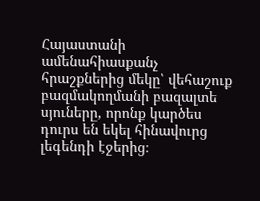Հայաստանի ամենահիասքանչ հրաշքներից մեկը՝ վեհաշուք բազմակողմանի բազալտե սյուները, որոնք կարծես դուրս են եկել հինավուրց լեգենդի էջերից։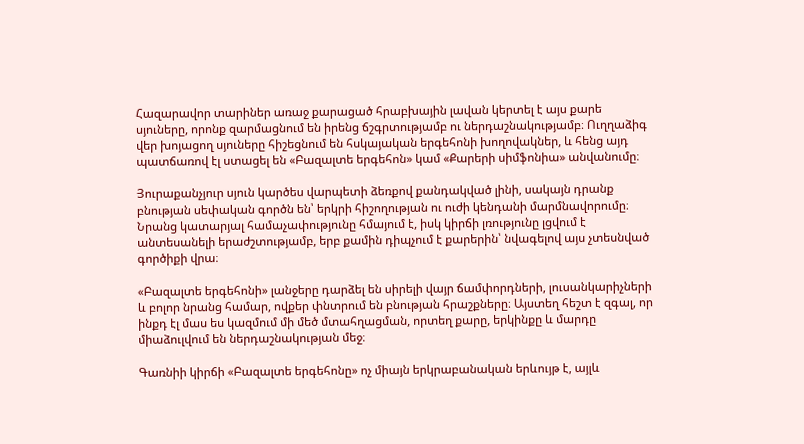Հազարավոր տարիներ առաջ քարացած հրաբխային լավան կերտել է այս քարե սյուները, որոնք զարմացնում են իրենց ճշգրտությամբ ու ներդաշնակությամբ։ Ուղղաձիգ վեր խոյացող սյուները հիշեցնում են հսկայական երգեհոնի խողովակներ, և հենց այդ պատճառով էլ ստացել են «Բազալտե երգեհոն» կամ «Քարերի սիմֆոնիա» անվանումը։

Յուրաքանչյուր սյուն կարծես վարպետի ձեռքով քանդակված լինի, սակայն դրանք բնության սեփական գործն են՝ երկրի հիշողության ու ուժի կենդանի մարմնավորումը։ Նրանց կատարյալ համաչափությունը հմայում է, իսկ կիրճի լռությունը լցվում է անտեսանելի երաժշտությամբ, երբ քամին դիպչում է քարերին՝ նվագելով այս չտեսնված գործիքի վրա։

«Բազալտե երգեհոնի» լանջերը դարձել են սիրելի վայր ճամփորդների, լուսանկարիչների և բոլոր նրանց համար, ովքեր փնտրում են բնության հրաշքները։ Այստեղ հեշտ է զգալ, որ ինքդ էլ մաս ես կազմում մի մեծ մտահղացման, որտեղ քարը, երկինքը և մարդը միաձուլվում են ներդաշնակության մեջ։

Գառնիի կիրճի «Բազալտե երգեհոնը» ոչ միայն երկրաբանական երևույթ է, այլև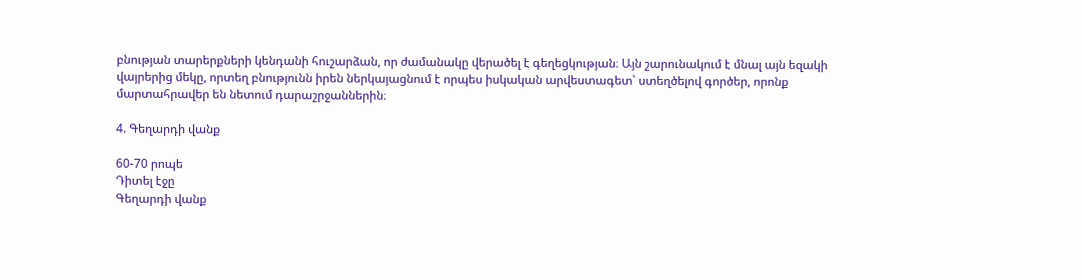բնության տարերքների կենդանի հուշարձան, որ ժամանակը վերածել է գեղեցկության։ Այն շարունակում է մնալ այն եզակի վայրերից մեկը, որտեղ բնությունն իրեն ներկայացնում է որպես իսկական արվեստագետ՝ ստեղծելով գործեր, որոնք մարտահրավեր են նետում դարաշրջաններին։

4. Գեղարդի վանք

60-70 րոպե
Դիտել էջը
Գեղարդի վանք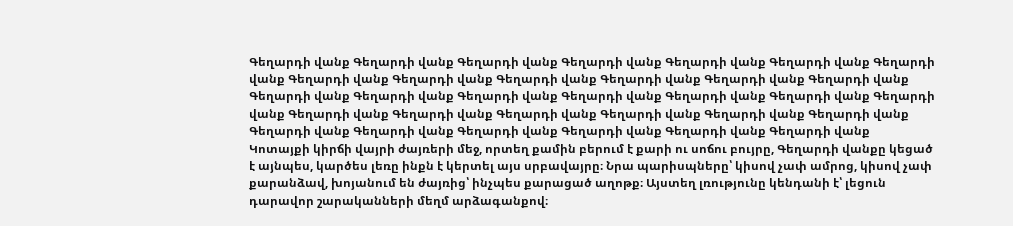Գեղարդի վանք Գեղարդի վանք Գեղարդի վանք Գեղարդի վանք Գեղարդի վանք Գեղարդի վանք Գեղարդի վանք Գեղարդի վանք Գեղարդի վանք Գեղարդի վանք Գեղարդի վանք Գեղարդի վանք Գեղարդի վանք Գեղարդի վանք Գեղարդի վանք Գեղարդի վանք Գեղարդի վանք Գեղարդի վանք Գեղարդի վանք Գեղարդի վանք Գեղարդի վանք Գեղարդի վանք Գեղարդի վանք Գեղարդի վանք Գեղարդի վանք Գեղարդի վանք Գեղարդի վանք Գեղարդի վանք Գեղարդի վանք Գեղարդի վանք Գեղարդի վանք Գեղարդի վանք
Կոտայքի կիրճի վայրի ժայռերի մեջ, որտեղ քամին բերում է քարի ու սոճու բույրը, Գեղարդի վանքը կեցած է այնպես, կարծես լեռը ինքն է կերտել այս սրբավայրը։ Նրա պարիսպները՝ կիսով չափ ամրոց, կիսով չափ քարանձավ, խոյանում են ժայռից՝ ինչպես քարացած աղոթք։ Այստեղ լռությունը կենդանի է՝ լեցուն դարավոր շարականների մեղմ արձագանքով։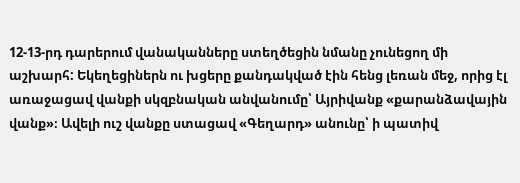12-13-րդ դարերում վանականները ստեղծեցին նմանը չունեցող մի աշխարհ: Եկեղեցիներն ու խցերը քանդակված էին հենց լեռան մեջ, որից էլ առաջացավ վանքի սկզբնական անվանումը՝ Այրիվանք «քարանձավային վանք»։ Ավելի ուշ վանքը ստացավ «Գեղարդ» անունը՝ ի պատիվ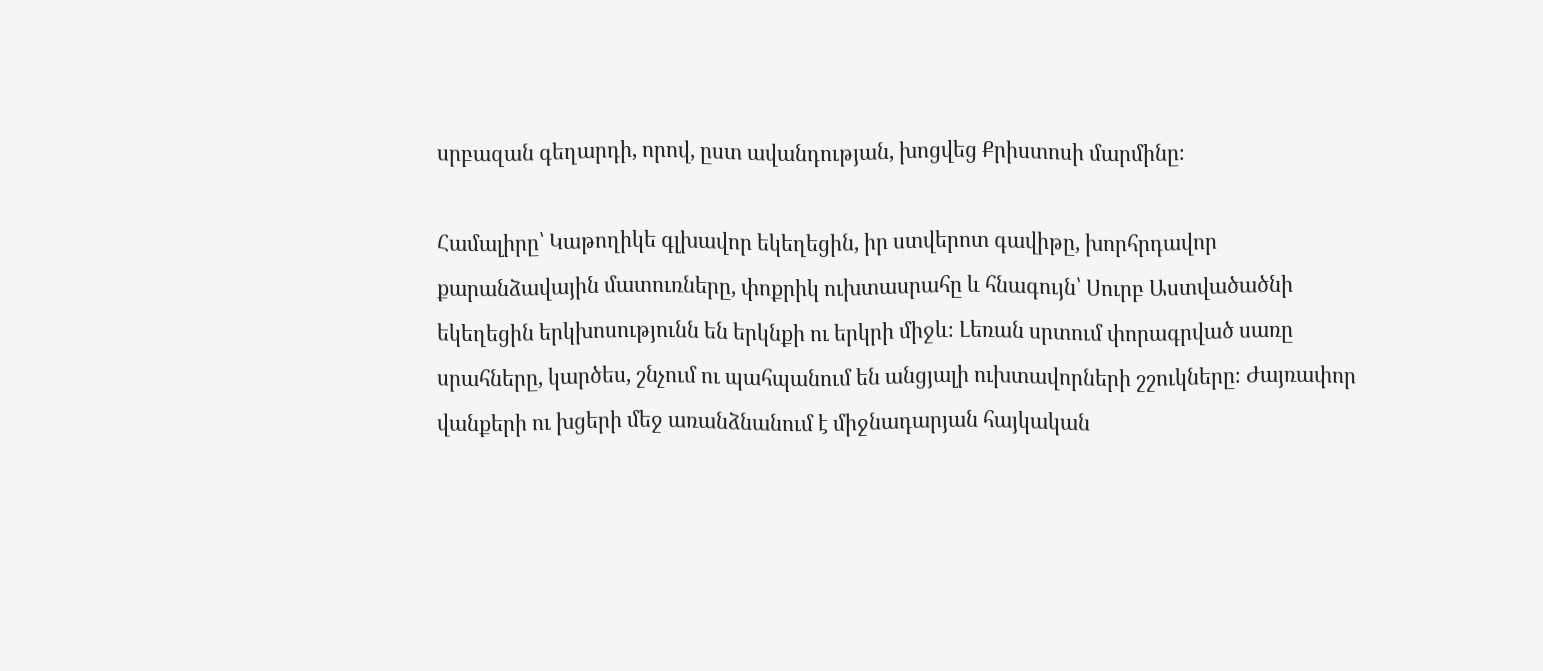սրբազան գեղարդի, որով, ըստ ավանդության, խոցվեց Քրիստոսի մարմինը։

Համալիրը՝ Կաթողիկե գլխավոր եկեղեցին, իր ստվերոտ գավիթը, խորհրդավոր քարանձավային մատուռները, փոքրիկ ուխտասրահը և հնագույն՝ Սուրբ Աստվածածնի եկեղեցին երկխոսությունն են երկնքի ու երկրի միջև։ Լեռան սրտում փորագրված սառը սրահները, կարծես, շնչում ու պահպանում են անցյալի ուխտավորների շշուկները։ Ժայռափոր վանքերի ու խցերի մեջ առանձնանում է միջնադարյան հայկական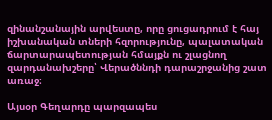զինանշանային արվեստը, որը ցուցադրում է հայ իշխանական տների հզորությունը, պալատական ճարտարապետության հմայքն ու շլացնող զարդանախշերը՝ Վերածննդի դարաշրջանից շատ առաջ։

Այսօր Գեղարդը պարզապես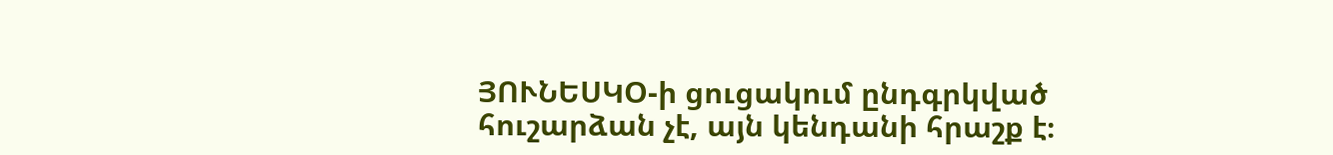ՅՈՒՆԵՍԿՕ-ի ցուցակում ընդգրկված հուշարձան չէ, այն կենդանի հրաշք է։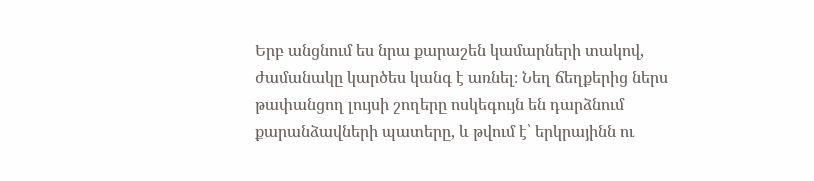Երբ անցնում ես նրա քարաշեն կամարների տակով, ժամանակը կարծես կանգ է առնել։ Նեղ ճեղքերից ներս թափանցող լույսի շողերը ոսկեգույն են դարձնում քարանձավների պատերը, և թվում է՝ երկրայինն ու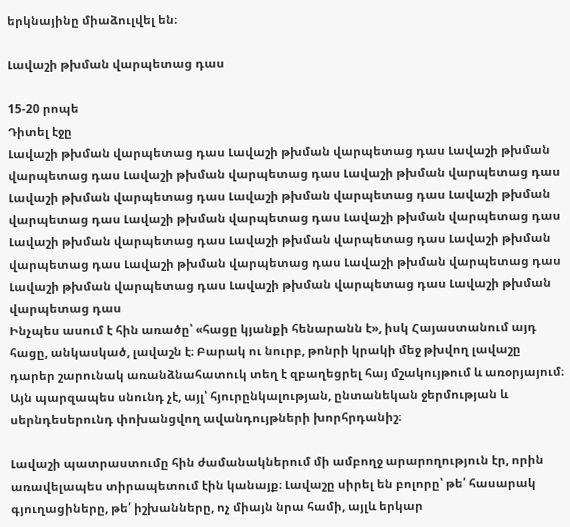երկնայինը միաձուլվել են։

Լավաշի թխման վարպետաց դաս

15-20 րոպե
Դիտել էջը
Լավաշի թխման վարպետաց դաս Լավաշի թխման վարպետաց դաս Լավաշի թխման վարպետաց դաս Լավաշի թխման վարպետաց դաս Լավաշի թխման վարպետաց դաս Լավաշի թխման վարպետաց դաս Լավաշի թխման վարպետաց դաս Լավաշի թխման վարպետաց դաս Լավաշի թխման վարպետաց դաս Լավաշի թխման վարպետաց դաս Լավաշի թխման վարպետաց դաս Լավաշի թխման վարպետաց դաս Լավաշի թխման վարպետաց դաս Լավաշի թխման վարպետաց դաս Լավաշի թխման վարպետաց դաս Լավաշի թխման վարպետաց դաս Լավաշի թխման վարպետաց դաս Լավաշի թխման վարպետաց դաս
Ինչպես ասում է հին առածը՝ «հացը կյանքի հենարանն է», իսկ Հայաստանում այդ հացը, անկասկած, լավաշն է։ Բարակ ու նուրբ, թոնրի կրակի մեջ թխվող լավաշը դարեր շարունակ առանձնահատուկ տեղ է զբաղեցրել հայ մշակույթում և առօրյայում։ Այն պարզապես սնունդ չէ, այլ՝ հյուրընկալության, ընտանեկան ջերմության և սերնդեսերունդ փոխանցվող ավանդույթների խորհրդանիշ։

Լավաշի պատրաստումը հին ժամանակներում մի ամբողջ արարողություն էր, որին առավելապես տիրապետում էին կանայք։ Լավաշը սիրել են բոլորը՝ թե՛ հասարակ գյուղացիները, թե՛ իշխանները, ոչ միայն նրա համի, այլև երկար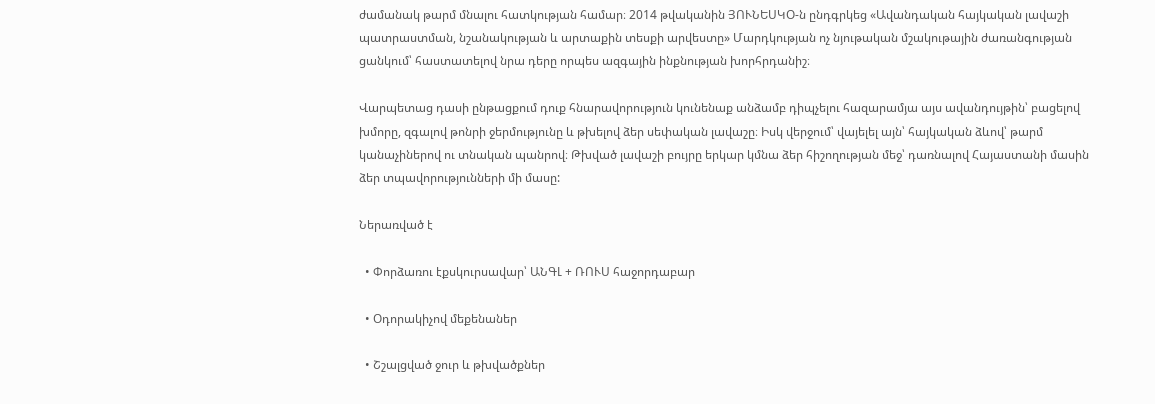ժամանակ թարմ մնալու հատկության համար։ 2014 թվականին ՅՈՒՆԵՍԿՕ-ն ընդգրկեց «Ավանդական հայկական լավաշի պատրաստման, նշանակության և արտաքին տեսքի արվեստը» Մարդկության ոչ նյութական մշակութային ժառանգության ցանկում՝ հաստատելով նրա դերը որպես ազգային ինքնության խորհրդանիշ։

Վարպետաց դասի ընթացքում դուք հնարավորություն կունենաք անձամբ դիպչելու հազարամյա այս ավանդույթին՝ բացելով խմորը, զգալով թոնրի ջերմությունը և թխելով ձեր սեփական լավաշը։ Իսկ վերջում՝ վայելել այն՝ հայկական ձևով՝ թարմ կանաչիներով ու տնական պանրով։ Թխված լավաշի բույրը երկար կմնա ձեր հիշողության մեջ՝ դառնալով Հայաստանի մասին ձեր տպավորությունների մի մասը:

Ներառված է

  • Փորձառու էքսկուրսավար՝ ԱՆԳԼ + ՌՈՒՍ հաջորդաբար

  • Օդորակիչով մեքենաներ

  • Շշալցված ջուր և թխվածքներ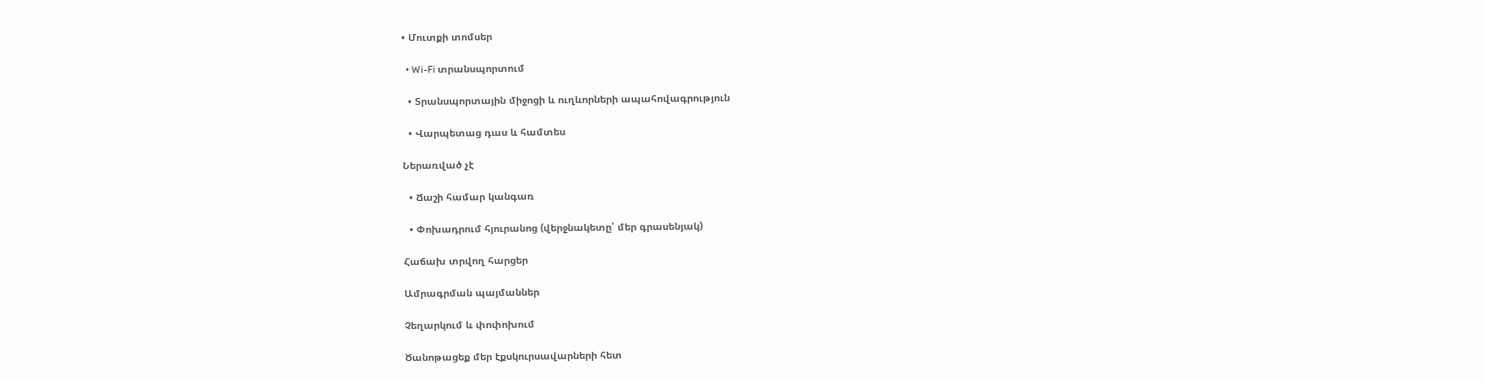• Մուտքի տոմսեր

  • Wi-Fi տրանսպորտում

  • Տրանսպորտային միջոցի և ուղևորների ապահովագրություն

  • Վարպետաց դաս և համտես

Ներառված չէ

  • Ճաշի համար կանգառ

  • Փոխադրում հյուրանոց (վերջնակետը՝ մեր գրասենյակ)

Հաճախ տրվող հարցեր

Ամրագրման պայմաններ

Չեղարկում և փոփոխում

Ծանոթացեք մեր էքսկուրսավարների հետ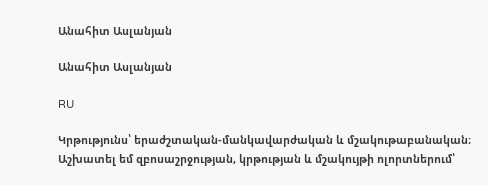Անահիտ Ասլանյան

Անահիտ Ասլանյան

RU

Կրթությունս՝ երաժշտական-մանկավարժական և մշակութաբանական։ Աշխատել եմ զբոսաշրջության, կրթության և մշակույթի ոլորտներում՝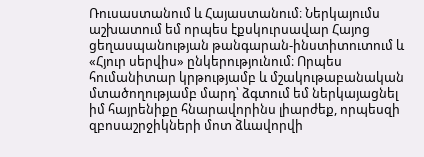Ռուսաստանում և Հայաստանում։ Ներկայումս աշխատում եմ որպես էքսկուրսավար Հայոց ցեղասպանության թանգարան-ինստիտուտում և «Հյուր սերվիս» ընկերությունում։ Որպես հումանիտար կրթությամբ և մշակութաբանական մտածողությամբ մարդ՝ ձգտում եմ ներկայացնել իմ հայրենիքը հնարավորինս լիարժեք, որպեսզի զբոսաշրջիկների մոտ ձևավորվի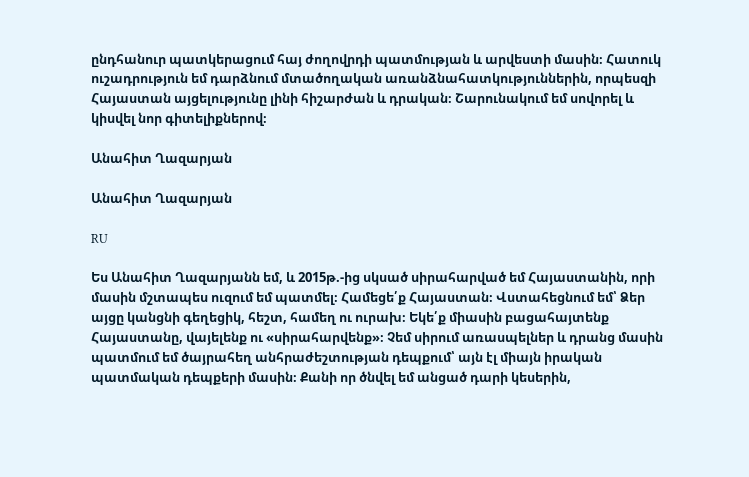ընդհանուր պատկերացում հայ ժողովրդի պատմության և արվեստի մասին։ Հատուկ ուշադրություն եմ դարձնում մտածողական առանձնահատկություններին, որպեսզի Հայաստան այցելությունը լինի հիշարժան և դրական։ Շարունակում եմ սովորել և կիսվել նոր գիտելիքներով։

Անահիտ Ղազարյան

Անահիտ Ղազարյան

RU

Ես Անահիտ Ղազարյանն եմ, և 2015թ.-ից սկսած սիրահարված եմ Հայաստանին, որի մասին մշտապես ուզում եմ պատմել։ Համեցե՛ք Հայաստան։ Վստահեցնում եմ՝ Ձեր այցը կանցնի գեղեցիկ, հեշտ, համեղ ու ուրախ։ Եկե՛ք միասին բացահայտենք Հայաստանը, վայելենք ու «սիրահարվենք»։ Չեմ սիրում առասպելներ և դրանց մասին պատմում եմ ծայրահեղ անհրաժեշտության դեպքում՝ այն էլ միայն իրական պատմական դեպքերի մասին։ Քանի որ ծնվել եմ անցած դարի կեսերին,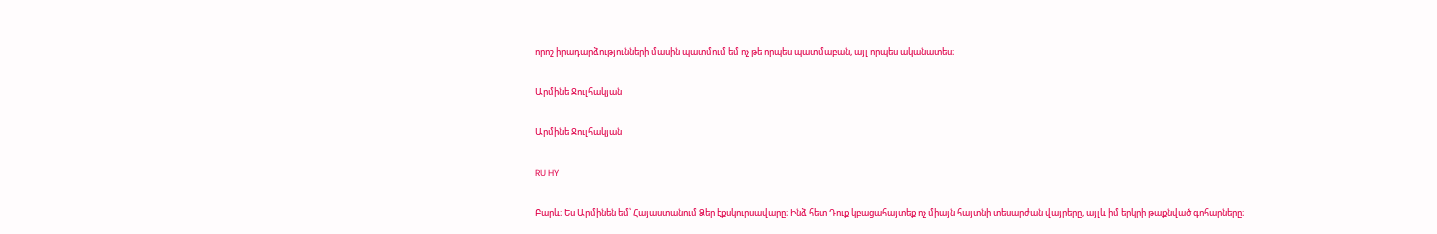որոշ իրադարձությունների մասին պատմում եմ ոչ թե որպես պատմաբան, այլ որպես ականատես։

Արմինե Ջուլհակյան

Արմինե Ջուլհակյան

RU HY

Բարև։ Ես Արմինեն եմ՝ Հայաստանում Ձեր էքսկուրսավարը։ Ինձ հետ Դուք կբացահայտեք ոչ միայն հայտնի տեսարժան վայրերը, այլև իմ երկրի թաքնված գոհարները։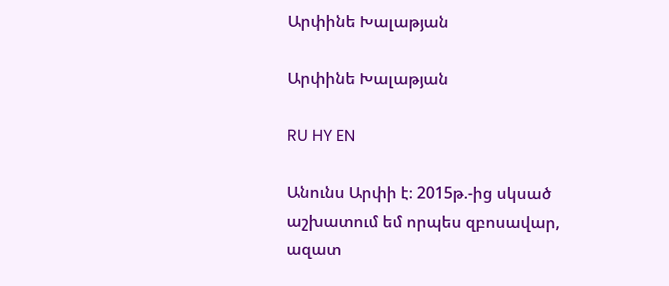Արփինե Խալաթյան

Արփինե Խալաթյան

RU HY EN

Անունս Արփի է։ 2015թ.-ից սկսած աշխատում եմ որպես զբոսավար, ազատ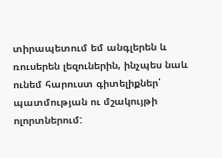տիրապետում եմ անգլերեն և ռուսերեն լեզուներին, ինչպես նաև ունեմ հարուստ գիտելիքներ՝ պատմության ու մշակույթի ոլորտներում: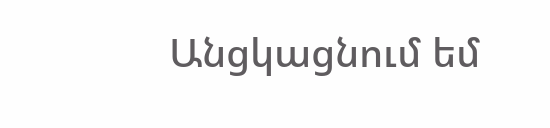Անցկացնում եմ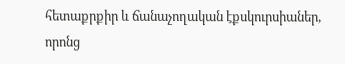հետաքրքիր և ճանաչողական էքսկուրսիաներ, որոնց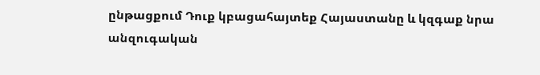ընթացքում Դուք կբացահայտեք Հայաստանը և կզգաք նրա անզուգական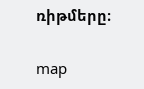ռիթմերը։

map